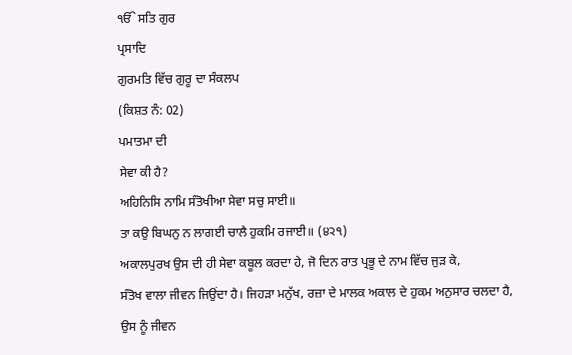ੴ ਸਤਿ ਗੁਰ
ਪ੍ਰਸਾਦਿ
ਗੁਰਮਤਿ ਵਿੱਚ ਗੁਰੂ ਦਾ ਸੰਕਲਪ
(ਕਿਸ਼ਤ ਨੰ: 02)
ਪਮਾਤਮਾ ਦੀ
ਸੇਵਾ ਕੀ ਹੈ?
ਅਹਿਨਿਸਿ ਨਾਮਿ ਸੰਤੋਖੀਆ ਸੇਵਾ ਸਚੁ ਸਾਈ॥
ਤਾ ਕਉ ਬਿਘਨੁ ਨ ਲਾਗਈ ਚਾਲੈ ਹੁਕਮਿ ਰਜਾਈ॥ (੪੨੧)
ਅਕਾਲਪੁਰਖ ਉਸ ਦੀ ਹੀ ਸੇਵਾ ਕਬੂਲ ਕਰਦਾ ਹੇ, ਜੋ ਦਿਨ ਰਾਤ ਪ੍ਰਭੂ ਦੇ ਨਾਮ ਵਿੱਚ ਜੁੜ ਕੇ,
ਸੰਤੋਖ ਵਾਲਾ ਜੀਵਨ ਜਿਉਂਦਾ ਹੈ। ਜਿਹੜਾ ਮਨੁੱਖ, ਰਜ਼ਾ ਦੇ ਮਾਲਕ ਅਕਾਲ ਦੇ ਹੁਕਮ ਅਨੁਸਾਰ ਚਲਦਾ ਹੈ,
ਉਸ ਨੂੰ ਜੀਵਨ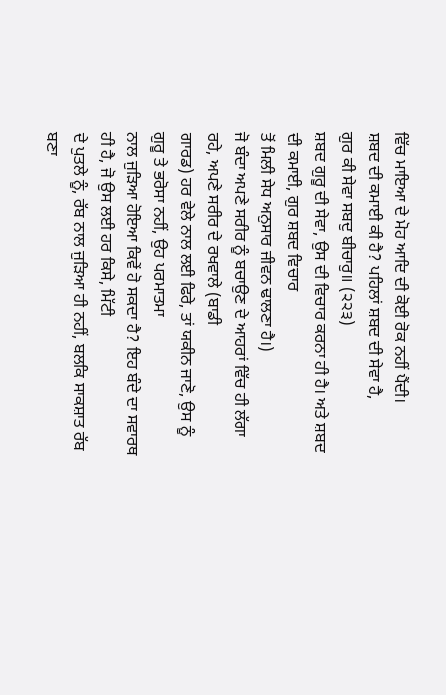ਵਿੱਚ ਮਾਇਆ ਦੇ ਮੋਹ ਆਦਿ ਦੀ ਕੋਈ ਰੋਕ ਨਹੀਂ ਪੈਂਦੀ।
ਸ਼ਬਦ ਦੀ ਕਮਾਈ ਕੀ ਹੈ? ਪਹਿਲਾਂ ਸ਼ਬਦ ਦੀ ਸੇਵਾ ਹੈ,
ਗੁਰ ਕੀ ਸੇਵਾ ਸਬਦੁ ਬੀਚਾਰੁ॥ (੨੨੩)
ਸ਼ਬਦ ਗੁਰੂ ਦੀ ਸੇਵਾ, ਉਸ ਦੀ ਵਿਚਾਰ ਕਰਨਾ ਹੀ ਹੈ। ਅਤੇ ਸ਼ਬਦ ਦੀ ਕਮਾਈ, ਗੁਰ ਸ਼ਬਦ ਵਿਚਾਰ
ਤੋਂ ਮਿਲੀ ਸੇਧ ਅਨੁਸਾਰ ਜੀਵਨ ਢਾਲਣਾ ਹੈ।)
ਜੋ ਬੰਦਾ ਅਪਣੇ ਸਰੀਰ ਨੂੰ ਬਚਾਉਣ ਦੇ ਆਹਰਾਂ ਵਿੱਚ ਹੀ ਲੱਗਾ ਰਹੇ, ਅਪਣੇ ਸਰੀਰ ਦੇ ਰਖਵਾਲੇ (ਬਾਡੀ
ਗਾਰਡ) ਹਰ ਵੇਲੇ ਨਾਲ ਲਈ ਫਿਰੇ, ਤਾਂ ਯਕੀਨ ਜਾਣੋ, ਉਸ ਨੂੰ ਗੁਰੂ ਤੇ ਭਰੋਸਾ ਨਹੀਂ, ਉਹ ਪਰਮਾਤਮਾ
ਨਾਲ ਜੁੜਿਆ ਹੋਇਆ ਕਿਵੇਂ ਹੋ ਸਕਦਾ ਹੈ? ਇਹ ਬੰਦੇ ਦਾ ਸਵਾਰਥ ਹੀ ਹੈ, ਜੋ ਉਸ ਲਈ ਹਰ ਕਿਸੇ, ਮਿੱਟੀ
ਦੇ ਪੁਤਲੇ ਨੂੰ, ਰੱਬ ਨਾਲ ਜੁੜਿਆ ਹੀ ਨਹੀਂ, ਬਲਕਿ ਸਾਕਸ਼ਾਤ ਰੱਬ ਬਣਾ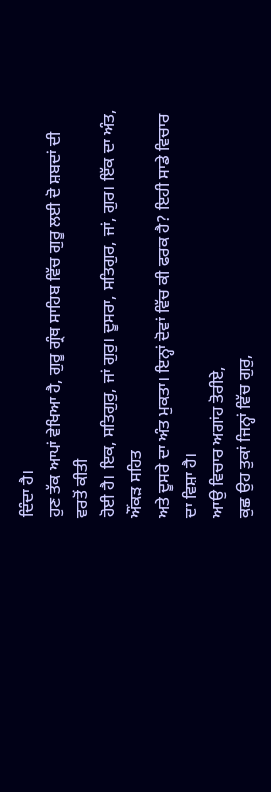ਦਿੰਦਾ ਹੈ।
ਹੁਣ ਤੱਕ ਆਪਾਂ ਵੇਖਿਆ ਹੈ, ਗੁਰੂ ਗ੍ਰੰਥ ਸਾਹਿਬ ਵਿੱਚ ਗੁਰੂ ਲਈ ਦੋ ਸ਼ਬਦਾਂ ਦੀ ਵਰਤੋਂ ਕੀਤੀ
ਹੋਈ ਹੈ। ਇਕ, ਸਤਿਗੁਰੁ, ਜਾਂ ਗੁਰੁ। ਦੂਸਰਾ, ਸਤਿਗੁਰ, ਜਾਂ, ਗੁਰ। ਇੱਕ ਦਾ ਅੰਤ, ਔਂਕੜ ਸਹਿਤ
ਅਤੇ ਦੂਸਰੇ ਦਾ ਅੰਤ ਮੁਕਤਾ। ਇਨ੍ਹਾਂ ਦੋਵਾਂ ਵਿੱਚ ਕੀ ਫਰਕ ਹੈ? ਇਹੀ ਸਾਡੇ ਵਿਚਾਰ ਦਾ ਵਿਸ਼ਾ ਹੈ।
ਆਉ ਵਿਚਾਰ ਅਗਾਂਹ ਤੋਰੀਏ,
ਕੁਛ ਉਹ ਤੁਕਾਂ ਜਿਨ੍ਹਾਂ ਵਿੱਚ ਗੁਰੁ,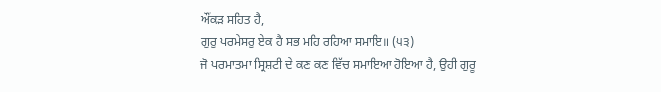ਔਂਕੜ ਸਹਿਤ ਹੈ,
ਗੁਰੁ ਪਰਮੇਸਰੁ ਏਕ ਹੈ ਸਭ ਮਹਿ ਰਹਿਆ ਸਮਾਇ॥ (੫੩)
ਜੋ ਪਰਮਾਤਮਾ ਸ੍ਰਿਸ਼ਟੀ ਦੇ ਕਣ ਕਣ ਵਿੱਚ ਸਮਾਇਆ ਹੋਇਆ ਹੈ, ਉਹੀ ਗੁਰੂ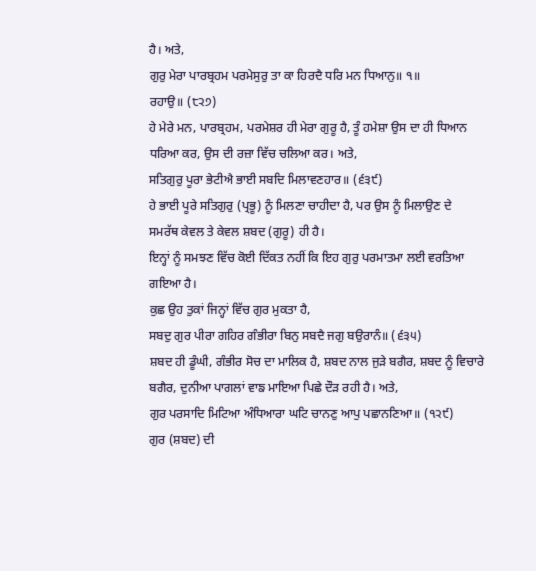ਹੈ। ਅਤੇ,
ਗੁਰੁ ਮੇਰਾ ਪਾਰਬ੍ਰਹਮ ਪਰਮੇਸੁਰੁ ਤਾ ਕਾ ਹਿਰਦੈ ਧਰਿ ਮਨ ਧਿਆਨੁ॥ ੧॥
ਰਹਾਉ॥ (੮੨੭)
ਹੇ ਮੇਰੇ ਮਨ, ਪਾਰਬ੍ਰਹਮ, ਪਰਮੇਸ਼ਰ ਹੀ ਮੇਰਾ ਗੁਰੂ ਹੈ, ਤੂੰ ਹਮੇਸ਼ਾ ਉਸ ਦਾ ਹੀ ਧਿਆਨ
ਧਰਿਆ ਕਰ, ਉਸ ਦੀ ਰਜ਼ਾ ਵਿੱਚ ਚਲਿਆ ਕਰ। ਅਤੇ,
ਸਤਿਗੁਰੁ ਪੂਰਾ ਭੇਟੀਐ ਭਾਈ ਸਬਦਿ ਮਿਲਾਵਣਹਾਰ॥ (੬੩੯)
ਹੇ ਭਾਈ ਪੂਰੇ ਸਤਿਗੁਰੁ (ਪ੍ਰਭੂ) ਨੂੰ ਮਿਲਣਾ ਚਾਹੀਦਾ ਹੈ, ਪਰ ਉਸ ਨੂੰ ਮਿਲਾਉਣ ਦੇ
ਸਮਰੱਥ ਕੇਵਲ ਤੇ ਕੇਵਲ ਸ਼ਬਦ (ਗੁਰੂ) ਹੀ ਹੈ।
ਇਨ੍ਹਾਂ ਨੂੰ ਸਮਝਣ ਵਿੱਚ ਕੋਈ ਦਿੱਕਤ ਨਹੀਂ ਕਿ ਇਹ ਗੁਰੁ ਪਰਮਾਤਮਾ ਲਈ ਵਰਤਿਆ ਗਇਆ ਹੈ।
ਕੁਛ ਉਹ ਤੁਕਾਂ ਜਿਨ੍ਹਾਂ ਵਿੱਚ ਗੁਰ ਮੁਕਤਾ ਹੈ,
ਸਬਦੁ ਗੁਰ ਪੀਰਾ ਗਹਿਰ ਗੰਭੀਰਾ ਬਿਨੁ ਸਬਦੈ ਜਗੁ ਬਉਰਾਨੰ॥ (੬੩੫)
ਸ਼ਬਦ ਹੀ ਡੂੰਘੀ, ਗੰਭੀਰ ਸੋਚ ਦਾ ਮਾਲਿਕ ਹੈ, ਸ਼ਬਦ ਨਾਲ ਜੁੜੇ ਬਗੈਰ, ਸ਼ਬਦ ਨੂੰ ਵਿਚਾਰੇ
ਬਗੈਰ, ਦੁਨੀਆ ਪਾਗਲਾਂ ਵਾਙ ਮਾਇਆ ਪਿਛੇ ਦੌੜ ਰਹੀ ਹੈ। ਅਤੇ,
ਗੁਰ ਪਰਸਾਦਿ ਮਿਟਿਆ ਅੰਧਿਆਰਾ ਘਟਿ ਚਾਨਣੁ ਆਪੁ ਪਛਾਨਣਿਆ॥ (੧੨੯)
ਗੁਰ (ਸ਼ਬਦ) ਦੀ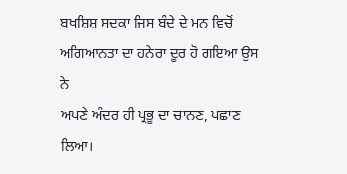ਬਖਸ਼ਿਸ਼ ਸਦਕਾ ਜਿਸ ਬੰਦੇ ਦੇ ਮਨ ਵਿਚੋਂ ਅਗਿਆਨਤਾ ਦਾ ਹਨੇਰਾ ਦੂਰ ਹੋ ਗਇਆ ਉਸ ਨੇ
ਅਪਣੇ ਅੰਦਰ ਹੀ ਪ੍ਰਭੂ ਦਾ ਚਾਨਣ, ਪਛਾਣ ਲਿਆ।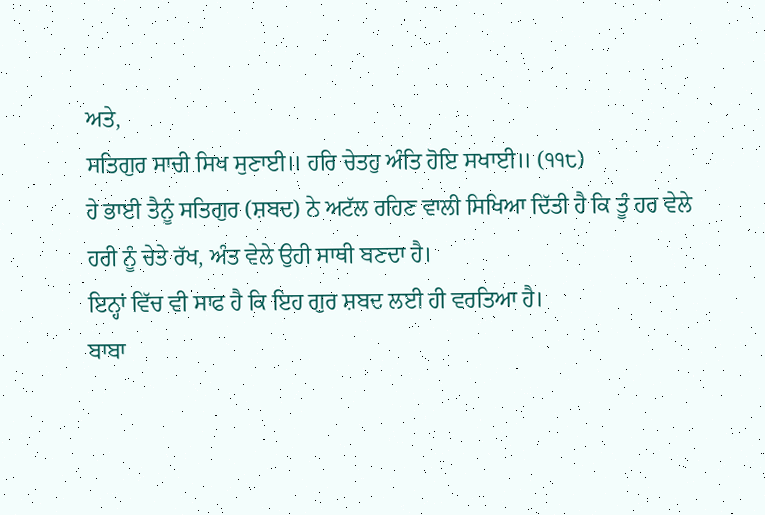ਅਤੇ,
ਸਤਿਗੁਰ ਸਾਚੀ ਸਿਖ ਸੁਣਾਈ॥ ਹਰਿ ਚੇਤਹੁ ਅੰਤਿ ਹੋਇ ਸਖਾਈ॥ (੧੧੮)
ਹੇ ਭਾਈ ਤੈਨੂੰ ਸਤਿਗੁਰ (ਸ਼ਬਦ) ਨੇ ਅਟੱਲ ਰਹਿਣ ਵਾਲੀ ਸਿਖਿਆ ਦਿੱਤੀ ਹੈ ਕਿ ਤੂੰ ਹਰ ਵੇਲੇ
ਹਰੀ ਨੂੰ ਚੇਤੇ ਰੱਖ, ਅੰਤ ਵੇਲੇ ਉਹੀ ਸਾਥੀ ਬਣਦਾ ਹੈ।
ਇਨ੍ਹਾਂ ਵਿੱਚ ਵੀ ਸਾਫ ਹੈ ਕਿ ਇਹ ਗੁਰ ਸ਼ਬਦ ਲਈ ਹੀ ਵਰਤਿਆ ਹੈ।
ਬਾਬਾ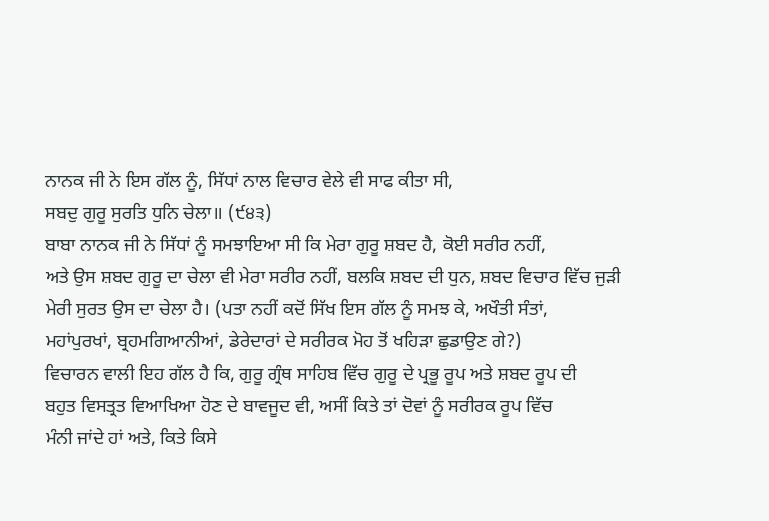ਨਾਨਕ ਜੀ ਨੇ ਇਸ ਗੱਲ ਨੂੰ, ਸਿੱਧਾਂ ਨਾਲ ਵਿਚਾਰ ਵੇਲੇ ਵੀ ਸਾਫ ਕੀਤਾ ਸੀ,
ਸਬਦੁ ਗੁਰੂ ਸੁਰਤਿ ਧੁਨਿ ਚੇਲਾ॥ (੯੪੩)
ਬਾਬਾ ਨਾਨਕ ਜੀ ਨੇ ਸਿੱਧਾਂ ਨੂੰ ਸਮਝਾਇਆ ਸੀ ਕਿ ਮੇਰਾ ਗੁਰੂ ਸ਼ਬਦ ਹੈ, ਕੋਈ ਸਰੀਰ ਨਹੀਂ,
ਅਤੇ ਉਸ ਸ਼ਬਦ ਗੁਰੂ ਦਾ ਚੇਲਾ ਵੀ ਮੇਰਾ ਸਰੀਰ ਨਹੀਂ, ਬਲਕਿ ਸ਼ਬਦ ਦੀ ਧੁਨ, ਸ਼ਬਦ ਵਿਚਾਰ ਵਿੱਚ ਜੁੜੀ
ਮੇਰੀ ਸੁਰਤ ਉਸ ਦਾ ਚੇਲਾ ਹੈ। (ਪਤਾ ਨਹੀਂ ਕਦੋਂ ਸਿੱਖ ਇਸ ਗੱਲ ਨੂੰ ਸਮਝ ਕੇ, ਅਖੌਤੀ ਸੰਤਾਂ,
ਮਹਾਂਪੁਰਖਾਂ, ਬ੍ਰਹਮਗਿਆਨੀਆਂ, ਡੇਰੇਦਾਰਾਂ ਦੇ ਸਰੀਰਕ ਮੋਹ ਤੋਂ ਖਹਿੜਾ ਛੁਡਾਉਣ ਗੇ?)
ਵਿਚਾਰਨ ਵਾਲੀ ਇਹ ਗੱਲ ਹੈ ਕਿ, ਗੁਰੂ ਗ੍ਰੰਥ ਸਾਹਿਬ ਵਿੱਚ ਗੁਰੂ ਦੇ ਪ੍ਰਭੂ ਰੂਪ ਅਤੇ ਸ਼ਬਦ ਰੂਪ ਦੀ
ਬਹੁਤ ਵਿਸਤ੍ਰਤ ਵਿਆਖਿਆ ਹੋਣ ਦੇ ਬਾਵਜੂਦ ਵੀ, ਅਸੀਂ ਕਿਤੇ ਤਾਂ ਦੋਵਾਂ ਨੂੰ ਸਰੀਰਕ ਰੂਪ ਵਿੱਚ
ਮੰਨੀ ਜਾਂਦੇ ਹਾਂ ਅਤੇ, ਕਿਤੇ ਕਿਸੇ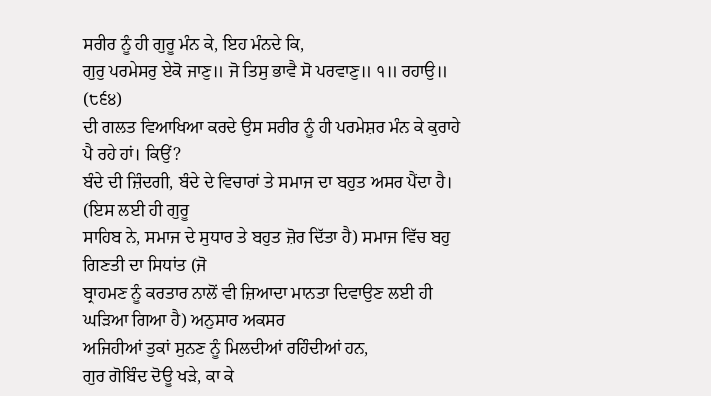ਸਰੀਰ ਨੂੰ ਹੀ ਗੁਰੂ ਮੰਨ ਕੇ, ਇਹ ਮੰਨਦੇ ਕਿ,
ਗੁਰੁ ਪਰਮੇਸਰੁ ਏਕੋ ਜਾਣੁ॥ ਜੋ ਤਿਸੁ ਭਾਵੈ ਸੋ ਪਰਵਾਣੁ॥ ੧॥ ਰਹਾਉ॥
(੮੬੪)
ਦੀ ਗਲਤ ਵਿਆਖਿਆ ਕਰਦੇ ਉਸ ਸਰੀਰ ਨੂੰ ਹੀ ਪਰਮੇਸ਼ਰ ਮੰਨ ਕੇ ਕੁਰਾਹੇ ਪੈ ਰਹੇ ਹਾਂ। ਕਿਉਂ?
ਬੰਦੇ ਦੀ ਜ਼ਿੰਦਗੀ, ਬੰਦੇ ਦੇ ਵਿਚਾਰਾਂ ਤੇ ਸਮਾਜ ਦਾ ਬਹੁਤ ਅਸਰ ਪੈਂਦਾ ਹੈ। (ਇਸ ਲਈ ਹੀ ਗੁਰੂ
ਸਾਹਿਬ ਨੇ, ਸਮਾਜ ਦੇ ਸੁਧਾਰ ਤੇ ਬਹੁਤ ਜ਼ੋਰ ਦਿੱਤਾ ਹੈ) ਸਮਾਜ ਵਿੱਚ ਬਹੁ ਗਿਣਤੀ ਦਾ ਸਿਧਾਂਤ (ਜੋ
ਬ੍ਰਾਹਮਣ ਨੂੰ ਕਰਤਾਰ ਨਾਲੋਂ ਵੀ ਜ਼ਿਆਦਾ ਮਾਨਤਾ ਦਿਵਾਉਣ ਲਈ ਹੀ ਘੜਿਆ ਗਿਆ ਹੈ) ਅਨੁਸਾਰ ਅਕਸਰ
ਅਜਿਹੀਆਂ ਤੁਕਾਂ ਸੁਨਣ ਨੂੰ ਮਿਲਦੀਆਂ ਰਹਿੰਦੀਆਂ ਹਨ,
ਗੁਰ ਗੋਬਿੰਦ ਦੋਊ ਖੜੇ, ਕਾ ਕੇ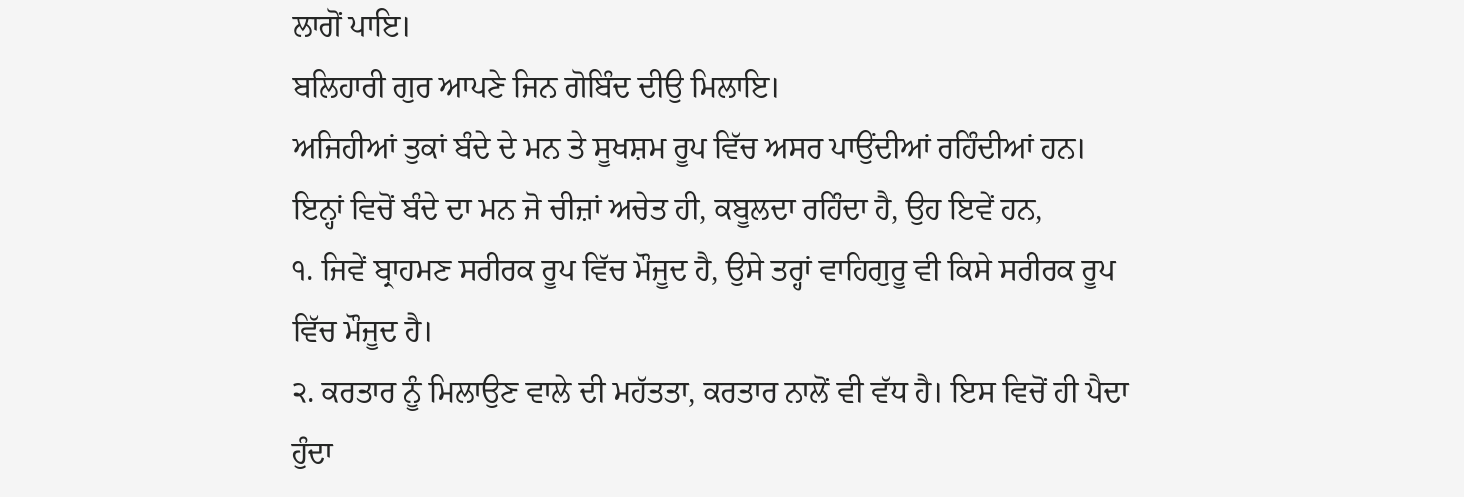ਲਾਗੋਂ ਪਾਇ।
ਬਲਿਹਾਰੀ ਗੁਰ ਆਪਣੇ ਜਿਨ ਗੋਬਿੰਦ ਦੀਉ ਮਿਲਾਇ।
ਅਜਿਹੀਆਂ ਤੁਕਾਂ ਬੰਦੇ ਦੇ ਮਨ ਤੇ ਸੂਖਸ਼ਮ ਰੂਪ ਵਿੱਚ ਅਸਰ ਪਾਉਂਦੀਆਂ ਰਹਿੰਦੀਆਂ ਹਨ।
ਇਨ੍ਹਾਂ ਵਿਚੋਂ ਬੰਦੇ ਦਾ ਮਨ ਜੋ ਚੀਜ਼ਾਂ ਅਚੇਤ ਹੀ, ਕਬੂਲਦਾ ਰਹਿੰਦਾ ਹੈ, ਉਹ ਇਵੇਂ ਹਨ,
੧. ਜਿਵੇਂ ਬ੍ਰਾਹਮਣ ਸਰੀਰਕ ਰੂਪ ਵਿੱਚ ਮੌਜੂਦ ਹੈ, ਉਸੇ ਤਰ੍ਹਾਂ ਵਾਹਿਗੁਰੂ ਵੀ ਕਿਸੇ ਸਰੀਰਕ ਰੂਪ
ਵਿੱਚ ਮੌਜੂਦ ਹੈ।
੨. ਕਰਤਾਰ ਨੂੰ ਮਿਲਾਉਣ ਵਾਲੇ ਦੀ ਮਹੱਤਤਾ, ਕਰਤਾਰ ਨਾਲੋਂ ਵੀ ਵੱਧ ਹੈ। ਇਸ ਵਿਚੋਂ ਹੀ ਪੈਦਾ
ਹੁੰਦਾ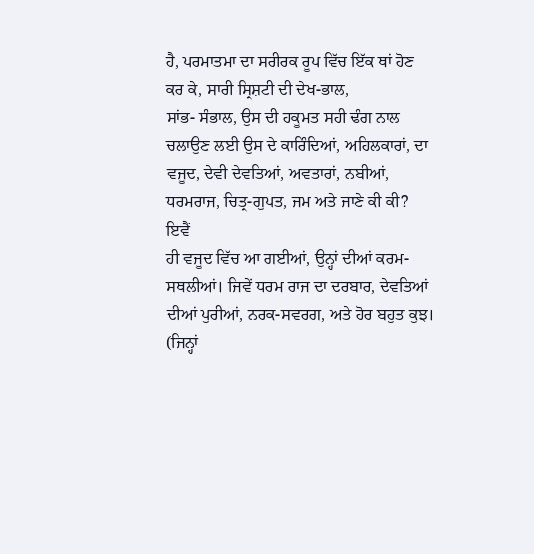ਹੈ, ਪਰਮਾਤਮਾ ਦਾ ਸਰੀਰਕ ਰੂਪ ਵਿੱਚ ਇੱਕ ਥਾਂ ਹੋਣ ਕਰ ਕੇ, ਸਾਰੀ ਸ੍ਰਿਸ਼ਟੀ ਦੀ ਦੇਖ-ਭਾਲ,
ਸਾਂਭ- ਸੰਭਾਲ, ਉਸ ਦੀ ਹਕੂਮਤ ਸਹੀ ਢੰਗ ਨਾਲ ਚਲਾਉਣ ਲਈ ਉਸ ਦੇ ਕਾਰਿੰਦਿਆਂ, ਅਹਿਲਕਾਰਾਂ, ਦਾ
ਵਜੂਦ, ਦੇਵੀ ਦੇਵਤਿਆਂ, ਅਵਤਾਰਾਂ, ਨਬੀਆਂ, ਧਰਮਰਾਜ, ਚਿਤ੍ਰ-ਗੁਪਤ, ਜਮ ਅਤੇ ਜਾਣੇ ਕੀ ਕੀ? ਇਵੈਂ
ਹੀ ਵਜੂਦ ਵਿੱਚ ਆ ਗਈਆਂ, ਉਨ੍ਹਾਂ ਦੀਆਂ ਕਰਮ-ਸਥਲੀਆਂ। ਜਿਵੇਂ ਧਰਮ ਰਾਜ ਦਾ ਦਰਬਾਰ, ਦੇਵਤਿਆਂ
ਦੀਆਂ ਪੁਰੀਆਂ, ਨਰਕ-ਸਵਰਗ, ਅਤੇ ਹੋਰ ਬਹੁਤ ਕੁਝ। (ਜਿਨ੍ਹਾਂ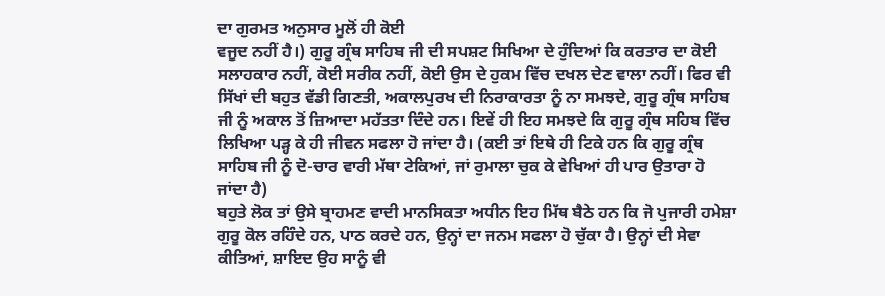ਦਾ ਗੁਰਮਤ ਅਨੁਸਾਰ ਮੂਲੋਂ ਹੀ ਕੋਈ
ਵਜੂਦ ਨਹੀਂ ਹੈ।) ਗੁਰੂ ਗ੍ਰੰਥ ਸਾਹਿਬ ਜੀ ਦੀ ਸਪਸ਼ਟ ਸਿਖਿਆ ਦੇ ਹੁੰਦਿਆਂ ਕਿ ਕਰਤਾਰ ਦਾ ਕੋਈ
ਸਲਾਹਕਾਰ ਨਹੀਂ, ਕੋਈ ਸਰੀਕ ਨਹੀਂ, ਕੋਈ ਉਸ ਦੇ ਹੁਕਮ ਵਿੱਚ ਦਖਲ ਦੇਣ ਵਾਲਾ ਨਹੀਂ। ਫਿਰ ਵੀ
ਸਿੱਖਾਂ ਦੀ ਬਹੁਤ ਵੱਡੀ ਗਿਣਤੀ, ਅਕਾਲਪੁਰਖ ਦੀ ਨਿਰਾਕਾਰਤਾ ਨੂੰ ਨਾ ਸਮਝਦੇ, ਗੁਰੂ ਗ੍ਰੰਥ ਸਾਹਿਬ
ਜੀ ਨੂੰ ਅਕਾਲ ਤੋਂ ਜ਼ਿਆਦਾ ਮਹੱਤਤਾ ਦਿੰਦੇ ਹਨ। ਇਵੇਂ ਹੀ ਇਹ ਸਮਝਦੇ ਕਿ ਗੁਰੂ ਗ੍ਰੰਥ ਸਹਿਬ ਵਿੱਚ
ਲਿਖਿਆ ਪੜ੍ਹ ਕੇ ਹੀ ਜੀਵਨ ਸਫਲਾ ਹੋ ਜਾਂਦਾ ਹੈ। (ਕਈ ਤਾਂ ਇਥੇ ਹੀ ਟਿਕੇ ਹਨ ਕਿ ਗੁਰੂ ਗ੍ਰੰਥ
ਸਾਹਿਬ ਜੀ ਨੂੰ ਦੋ-ਚਾਰ ਵਾਰੀ ਮੱਥਾ ਟੇਕਿਆਂ, ਜਾਂ ਰੁਮਾਲਾ ਚੁਕ ਕੇ ਵੇਖਿਆਂ ਹੀ ਪਾਰ ਉਤਾਰਾ ਹੋ
ਜਾਂਦਾ ਹੈ)
ਬਹੁਤੇ ਲੋਕ ਤਾਂ ਉਸੇ ਬ੍ਰਾਹਮਣ ਵਾਦੀ ਮਾਨਸਿਕਤਾ ਅਧੀਨ ਇਹ ਮਿੱਥ ਬੈਠੇ ਹਨ ਕਿ ਜੋ ਪੁਜਾਰੀ ਹਮੇਸ਼ਾ
ਗੁਰੂ ਕੋਲ ਰਹਿੰਦੇ ਹਨ, ਪਾਠ ਕਰਦੇ ਹਨ, ਉਨ੍ਹਾਂ ਦਾ ਜਨਮ ਸਫਲਾ ਹੋ ਚੁੱਕਾ ਹੈ। ਉਨ੍ਹਾਂ ਦੀ ਸੇਵਾ
ਕੀਤਿਆਂ, ਸ਼ਾਇਦ ਉਹ ਸਾਨੂੰ ਵੀ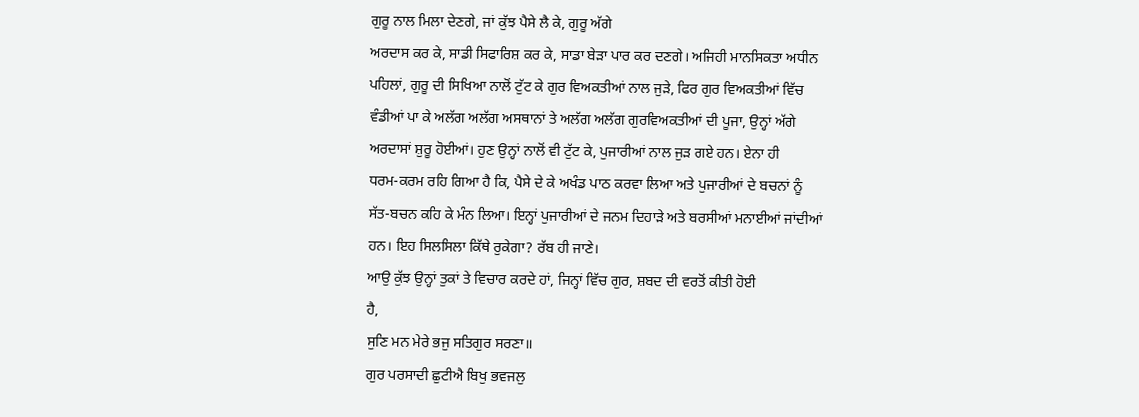ਗੁਰੂ ਨਾਲ ਮਿਲਾ ਦੇਣਗੇ, ਜਾਂ ਕੁੱਝ ਪੈਸੇ ਲੈ ਕੇ, ਗੁਰੂ ਅੱਗੇ
ਅਰਦਾਸ ਕਰ ਕੇ, ਸਾਡੀ ਸਿਫਾਰਿਸ਼ ਕਰ ਕੇ, ਸਾਡਾ ਬੇੜਾ ਪਾਰ ਕਰ ਦਣਗੇ। ਅਜਿਹੀ ਮਾਨਸਿਕਤਾ ਅਧੀਨ
ਪਹਿਲਾਂ, ਗੁਰੂ ਦੀ ਸਿਖਿਆ ਨਾਲੋਂ ਟੁੱਟ ਕੇ ਗੁਰ ਵਿਅਕਤੀਆਂ ਨਾਲ ਜੁੜੇ, ਫਿਰ ਗੁਰ ਵਿਅਕਤੀਆਂ ਵਿੱਚ
ਵੰਡੀਆਂ ਪਾ ਕੇ ਅਲੱਗ ਅਲੱਗ ਅਸਥਾਨਾਂ ਤੇ ਅਲੱਗ ਅਲੱਗ ਗੁਰਵਿਅਕਤੀਆਂ ਦੀ ਪੂਜਾ, ਉਨ੍ਹਾਂ ਅੱਗੇ
ਅਰਦਾਸਾਂ ਸ਼ੁਰੂ ਹੋਈਆਂ। ਹੁਣ ਉਨ੍ਹਾਂ ਨਾਲੋਂ ਵੀ ਟੁੱਟ ਕੇ, ਪੁਜਾਰੀਆਂ ਨਾਲ ਜੁੜ ਗਏ ਹਨ। ਏਨਾ ਹੀ
ਧਰਮ-ਕਰਮ ਰਹਿ ਗਿਆ ਹੈ ਕਿ, ਪੈਸੇ ਦੇ ਕੇ ਅਖੰਡ ਪਾਠ ਕਰਵਾ ਲਿਆ ਅਤੇ ਪੁਜਾਰੀਆਂ ਦੇ ਬਚਨਾਂ ਨੂੰ
ਸੱਤ-ਬਚਨ ਕਹਿ ਕੇ ਮੰਨ ਲਿਆ। ਇਨ੍ਹਾਂ ਪੁਜਾਰੀਆਂ ਦੇ ਜਨਮ ਦਿਹਾੜੇ ਅਤੇ ਬਰਸੀਆਂ ਮਨਾਈਆਂ ਜਾਂਦੀਆਂ
ਹਨ। ਇਹ ਸਿਲਸਿਲਾ ਕਿੱਥੇ ਰੁਕੇਗਾ? ਰੱਬ ਹੀ ਜਾਣੇ।
ਆਉ ਕੁੱਝ ਉਨ੍ਹਾਂ ਤੁਕਾਂ ਤੇ ਵਿਚਾਰ ਕਰਦੇ ਹਾਂ, ਜਿਨ੍ਹਾਂ ਵਿੱਚ ਗੁਰ, ਸ਼ਬਦ ਦੀ ਵਰਤੋਂ ਕੀਤੀ ਹੋਈ
ਹੈ,
ਸੁਣਿ ਮਨ ਮੇਰੇ ਭਜੁ ਸਤਿਗੁਰ ਸਰਣਾ॥
ਗੁਰ ਪਰਸਾਦੀ ਛੁਟੀਐ ਬਿਖੁ ਭਵਜਲੁ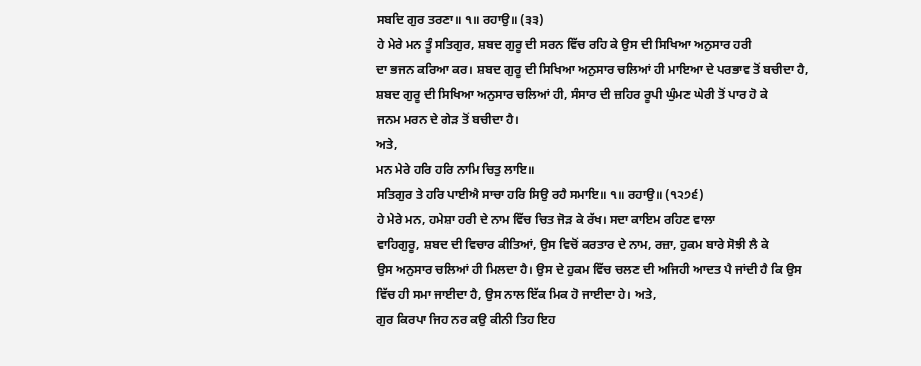ਸਬਦਿ ਗੁਰ ਤਰਣਾ॥ ੧॥ ਰਹਾਉ॥ (੩੩)
ਹੇ ਮੇਰੇ ਮਨ ਤੂੰ ਸਤਿਗੁਰ, ਸ਼ਬਦ ਗੁਰੂ ਦੀ ਸਰਨ ਵਿੱਚ ਰਹਿ ਕੇ ਉਸ ਦੀ ਸਿਖਿਆ ਅਨੁਸਾਰ ਹਰੀ
ਦਾ ਭਜਨ ਕਰਿਆ ਕਰ। ਸ਼ਬਦ ਗੁਰੂ ਦੀ ਸਿਖਿਆ ਅਨੁਸਾਰ ਚਲਿਆਂ ਹੀ ਮਾਇਆ ਦੇ ਪਰਭਾਵ ਤੋਂ ਬਚੀਦਾ ਹੈ,
ਸ਼ਬਦ ਗੁਰੂ ਦੀ ਸਿਖਿਆ ਅਨੁਸਾਰ ਚਲਿਆਂ ਹੀ, ਸੰਸਾਰ ਦੀ ਜ਼ਹਿਰ ਰੂਪੀ ਘੁੰਮਣ ਘੇਰੀ ਤੋਂ ਪਾਰ ਹੋ ਕੇ
ਜਨਮ ਮਰਨ ਦੇ ਗੇੜ ਤੋਂ ਬਚੀਦਾ ਹੈ।
ਅਤੇ,
ਮਨ ਮੇਰੇ ਹਰਿ ਹਰਿ ਨਾਮਿ ਚਿਤੁ ਲਾਇ॥
ਸਤਿਗੁਰ ਤੇ ਹਰਿ ਪਾਈਐ ਸਾਚਾ ਹਰਿ ਸਿਉ ਰਹੈ ਸਮਾਇ॥ ੧॥ ਰਹਾਉ॥ (੧੨੭੬)
ਹੇ ਮੇਰੇ ਮਨ, ਹਮੇਸ਼ਾ ਹਰੀ ਦੇ ਨਾਮ ਵਿੱਚ ਚਿਤ ਜੋੜ ਕੇ ਰੱਖ। ਸਦਾ ਕਾਇਮ ਰਹਿਣ ਵਾਲਾ
ਵਾਹਿਗੁਰੂ, ਸ਼ਬਦ ਦੀ ਵਿਚਾਰ ਕੀਤਿਆਂ, ਉਸ ਵਿਚੋਂ ਕਰਤਾਰ ਦੇ ਨਾਮ, ਰਜ਼ਾ, ਹੁਕਮ ਬਾਰੇ ਸੋਝੀ ਲੈ ਕੇ
ਉਸ ਅਨੁਸਾਰ ਚਲਿਆਂ ਹੀ ਮਿਲਦਾ ਹੈ। ਉਸ ਦੇ ਹੁਕਮ ਵਿੱਚ ਚਲਣ ਦੀ ਅਜਿਹੀ ਆਦਤ ਪੈ ਜਾਂਦੀ ਹੈ ਕਿ ਉਸ
ਵਿੱਚ ਹੀ ਸਮਾ ਜਾਈਦਾ ਹੈ, ਉਸ ਨਾਲ ਇੱਕ ਮਿਕ ਹੋ ਜਾਈਦਾ ਹੇ। ਅਤੇ,
ਗੁਰ ਕਿਰਪਾ ਜਿਹ ਨਰ ਕਉ ਕੀਨੀ ਤਿਹ ਇਹ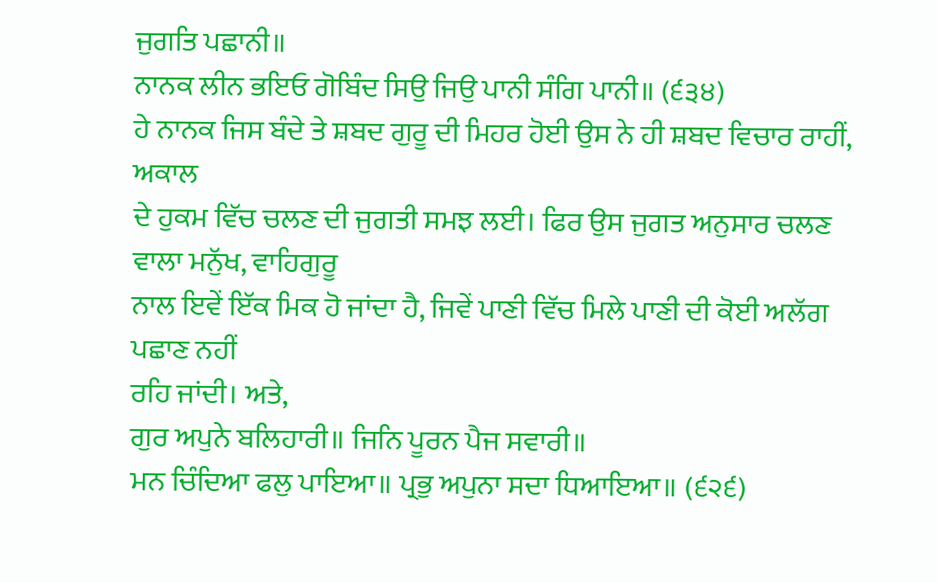ਜੁਗਤਿ ਪਛਾਨੀ॥
ਨਾਨਕ ਲੀਨ ਭਇਓ ਗੋਬਿੰਦ ਸਿਉ ਜਿਉ ਪਾਨੀ ਸੰਗਿ ਪਾਨੀ॥ (੬੩੪)
ਹੇ ਨਾਨਕ ਜਿਸ ਬੰਦੇ ਤੇ ਸ਼ਬਦ ਗੁਰੂ ਦੀ ਮਿਹਰ ਹੋਈ ਉਸ ਨੇ ਹੀ ਸ਼ਬਦ ਵਿਚਾਰ ਰਾਹੀਂ, ਅਕਾਲ
ਦੇ ਹੁਕਮ ਵਿੱਚ ਚਲਣ ਦੀ ਜੁਗਤੀ ਸਮਝ ਲਈ। ਫਿਰ ਉਸ ਜੁਗਤ ਅਨੁਸਾਰ ਚਲਣ ਵਾਲਾ ਮਨੁੱਖ, ਵਾਹਿਗੁਰੂ
ਨਾਲ ਇਵੇਂ ਇੱਕ ਮਿਕ ਹੋ ਜਾਂਦਾ ਹੈ, ਜਿਵੇਂ ਪਾਣੀ ਵਿੱਚ ਮਿਲੇ ਪਾਣੀ ਦੀ ਕੋਈ ਅਲੱਗ ਪਛਾਣ ਨਹੀਂ
ਰਹਿ ਜਾਂਦੀ। ਅਤੇ,
ਗੁਰ ਅਪੁਨੇ ਬਲਿਹਾਰੀ॥ ਜਿਨਿ ਪੂਰਨ ਪੈਜ ਸਵਾਰੀ॥
ਮਨ ਚਿੰਦਿਆ ਫਲੁ ਪਾਇਆ॥ ਪ੍ਰਭੁ ਅਪੁਨਾ ਸਦਾ ਧਿਆਇਆ॥ (੬੨੬)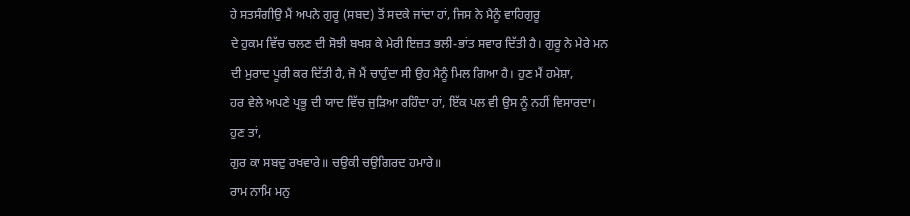ਹੇ ਸਤਸੰਗੀਉ ਮੈਂ ਅਪਨੇ ਗੁਰੂ (ਸਬਦ) ਤੋਂ ਸਦਕੇ ਜਾਂਦਾ ਹਾਂ, ਜਿਸ ਨੇ ਮੈਨੂੰ ਵਾਹਿਗੁਰੂ
ਦੇ ਹੁਕਮ ਵਿੱਚ ਚਲਣ ਦੀ ਸੋਝੀ ਬਖਸ਼ ਕੇ ਮੇਰੀ ਇਜ਼ਤ ਭਲੀ-ਭਾਂਤ ਸਵਾਰ ਦਿੱਤੀ ਹੈ। ਗੁਰੂ ਨੇ ਮੇਰੇ ਮਨ
ਦੀ ਮੁਰਾਦ ਪੂਰੀ ਕਰ ਦਿੱਤੀ ਹੈ, ਜੋ ਮੈਂ ਚਾਹੁੰਦਾ ਸੀ ਉਹ ਮੈਨੂੰ ਮਿਲ ਗਿਆ ਹੈ। ਹੁਣ ਮੈਂ ਹਮੇਸ਼ਾ,
ਹਰ ਵੇਲੇ ਅਪਣੇ ਪ੍ਰਭੂ ਦੀ ਯਾਦ ਵਿੱਚ ਜੁੜਿਆ ਰਹਿੰਦਾ ਹਾਂ, ਇੱਕ ਪਲ ਵੀ ਉਸ ਨੂੰ ਨਹੀਂ ਵਿਸਾਰਦਾ।
ਹੁਣ ਤਾਂ,
ਗੁਰ ਕਾ ਸਬਦੁ ਰਖਵਾਰੇ॥ ਚਉਕੀ ਚਉਗਿਰਦ ਹਮਾਰੇ॥
ਰਾਮ ਨਾਮਿ ਮਨੁ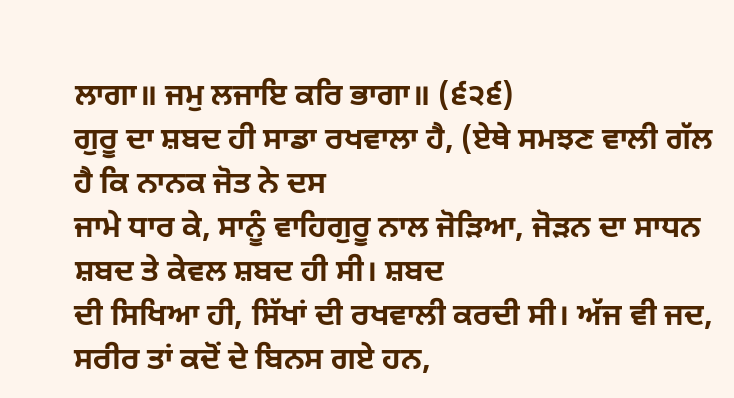ਲਾਗਾ॥ ਜਮੁ ਲਜਾਇ ਕਰਿ ਭਾਗਾ॥ (੬੨੬)
ਗੁਰੂ ਦਾ ਸ਼ਬਦ ਹੀ ਸਾਡਾ ਰਖਵਾਲਾ ਹੈ, (ਏਥੇ ਸਮਝਣ ਵਾਲੀ ਗੱਲ ਹੈ ਕਿ ਨਾਨਕ ਜੋਤ ਨੇ ਦਸ
ਜਾਮੇ ਧਾਰ ਕੇ, ਸਾਨੂੰ ਵਾਹਿਗੁਰੂ ਨਾਲ ਜੋੜਿਆ, ਜੋੜਨ ਦਾ ਸਾਧਨ ਸ਼ਬਦ ਤੇ ਕੇਵਲ ਸ਼ਬਦ ਹੀ ਸੀ। ਸ਼ਬਦ
ਦੀ ਸਿਖਿਆ ਹੀ, ਸਿੱਖਾਂ ਦੀ ਰਖਵਾਲੀ ਕਰਦੀ ਸੀ। ਅੱਜ ਵੀ ਜਦ, ਸਰੀਰ ਤਾਂ ਕਦੋਂ ਦੇ ਬਿਨਸ ਗਏ ਹਨ,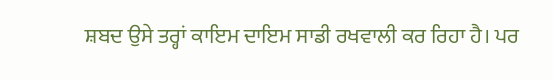ਸ਼ਬਦ ਉਸੇ ਤਰ੍ਹਾਂ ਕਾਇਮ ਦਾਇਮ ਸਾਡੀ ਰਖਵਾਲੀ ਕਰ ਰਿਹਾ ਹੈ। ਪਰ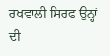ਰਖਵਾਲੀ ਸਿਰਫ ਉਨ੍ਹਾਂ ਦੀ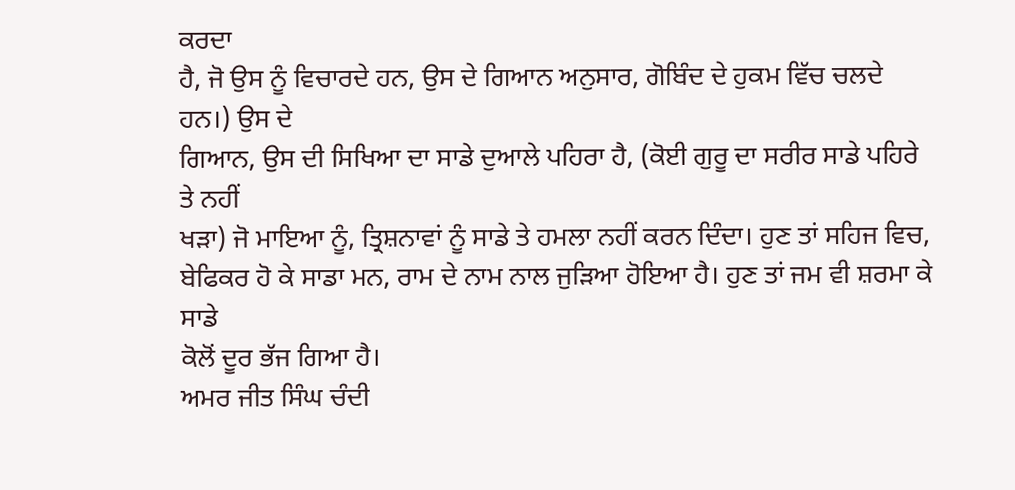ਕਰਦਾ
ਹੈ, ਜੋ ਉਸ ਨੂੰ ਵਿਚਾਰਦੇ ਹਨ, ਉਸ ਦੇ ਗਿਆਨ ਅਨੁਸਾਰ, ਗੋਬਿੰਦ ਦੇ ਹੁਕਮ ਵਿੱਚ ਚਲਦੇ ਹਨ।) ਉਸ ਦੇ
ਗਿਆਨ, ਉਸ ਦੀ ਸਿਖਿਆ ਦਾ ਸਾਡੇ ਦੁਆਲੇ ਪਹਿਰਾ ਹੈ, (ਕੋਈ ਗੁਰੂ ਦਾ ਸਰੀਰ ਸਾਡੇ ਪਹਿਰੇ ਤੇ ਨਹੀਂ
ਖੜਾ) ਜੋ ਮਾਇਆ ਨੂੰ, ਤ੍ਰਿਸ਼ਨਾਵਾਂ ਨੂੰ ਸਾਡੇ ਤੇ ਹਮਲਾ ਨਹੀਂ ਕਰਨ ਦਿੰਦਾ। ਹੁਣ ਤਾਂ ਸਹਿਜ ਵਿਚ,
ਬੇਫਿਕਰ ਹੋ ਕੇ ਸਾਡਾ ਮਨ, ਰਾਮ ਦੇ ਨਾਮ ਨਾਲ ਜੁੜਿਆ ਹੋਇਆ ਹੈ। ਹੁਣ ਤਾਂ ਜਮ ਵੀ ਸ਼ਰਮਾ ਕੇ ਸਾਡੇ
ਕੋਲੋਂ ਦੂਰ ਭੱਜ ਗਿਆ ਹੈ।
ਅਮਰ ਜੀਤ ਸਿੰਘ ਚੰਦੀ